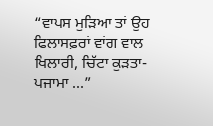“ਵਾਪਸ ਮੁੜਿਆ ਤਾਂ ਉਹ ਫਿਲਾਸਫ਼ਰਾਂ ਵਾਂਗ ਵਾਲ ਖਿਲਾਰੀ, ਚਿੱਟਾ ਕੁੜਤਾ-ਪਜਾਮਾ ...”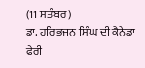(11 ਸਤੰਬਰ)
ਡਾ. ਹਰਿਭਜਨ ਸਿੰਘ ਦੀ ਕੈਨੇਡਾ ਫੇਰੀ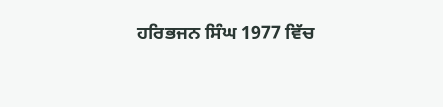ਹਰਿਭਜਨ ਸਿੰਘ 1977 ਵਿੱਚ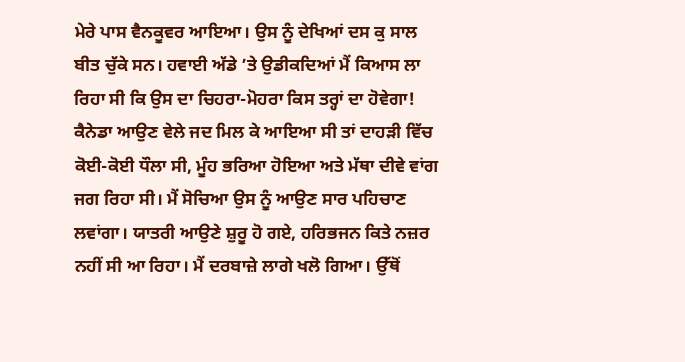ਮੇਰੇ ਪਾਸ ਵੈਨਕੂਵਰ ਆਇਆ। ਉਸ ਨੂੰ ਦੇਖਿਆਂ ਦਸ ਕੁ ਸਾਲ ਬੀਤ ਚੁੱਕੇ ਸਨ। ਹਵਾਈ ਅੱਡੇ ’ਤੇ ਉਡੀਕਦਿਆਂ ਮੈਂ ਕਿਆਸ ਲਾ ਰਿਹਾ ਸੀ ਕਿ ਉਸ ਦਾ ਚਿਹਰਾ-ਮੋਹਰਾ ਕਿਸ ਤਰ੍ਹਾਂ ਦਾ ਹੋਵੇਗਾ! ਕੈਨੇਡਾ ਆਉਣ ਵੇਲੇ ਜਦ ਮਿਲ ਕੇ ਆਇਆ ਸੀ ਤਾਂ ਦਾਹੜੀ ਵਿੱਚ ਕੋਈ-ਕੋਈ ਧੌਲਾ ਸੀ, ਮੂੰਹ ਭਰਿਆ ਹੋਇਆ ਅਤੇ ਮੱਥਾ ਦੀਵੇ ਵਾਂਗ ਜਗ ਰਿਹਾ ਸੀ। ਮੈਂ ਸੋਚਿਆ ਉਸ ਨੂੰ ਆਉਣ ਸਾਰ ਪਹਿਚਾਣ ਲਵਾਂਗਾ। ਯਾਤਰੀ ਆਉਣੇ ਸ਼ੁਰੂ ਹੋ ਗਏ, ਹਰਿਭਜਨ ਕਿਤੇ ਨਜ਼ਰ ਨਹੀਂ ਸੀ ਆ ਰਿਹਾ। ਮੈਂ ਦਰਬਾਜ਼ੇ ਲਾਗੇ ਖਲੋ ਗਿਆ। ਉੱਥੋਂ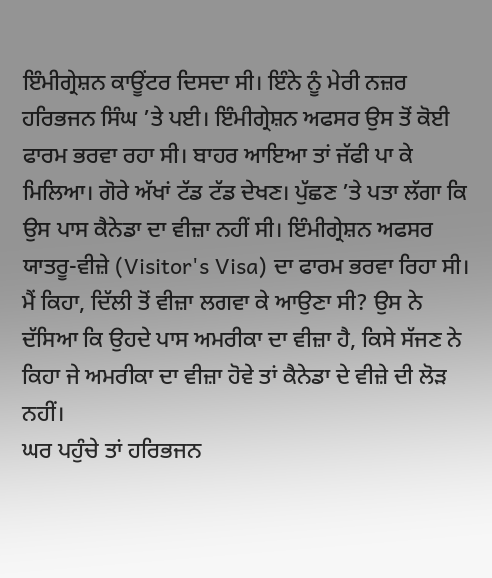ਇੰਮੀਗ੍ਰੇਸ਼ਨ ਕਾਊਂਟਰ ਦਿਸਦਾ ਸੀ। ਇੰਨੇ ਨੂੰ ਮੇਰੀ ਨਜ਼ਰ ਹਰਿਭਜਨ ਸਿੰਘ ’ਤੇ ਪਈ। ਇੰਮੀਗ੍ਰੇਸ਼ਨ ਅਫਸਰ ਉਸ ਤੋਂ ਕੋਈ ਫਾਰਮ ਭਰਵਾ ਰਹਾ ਸੀ। ਬਾਹਰ ਆਇਆ ਤਾਂ ਜੱਫੀ ਪਾ ਕੇ ਮਿਲਿਆ। ਗੋਰੇ ਅੱਖਾਂ ਟੱਡ ਟੱਡ ਦੇਖਣ। ਪੁੱਛਣ ’ਤੇ ਪਤਾ ਲੱਗਾ ਕਿ ਉਸ ਪਾਸ ਕੈਨੇਡਾ ਦਾ ਵੀਜ਼ਾ ਨਹੀਂ ਸੀ। ਇੰਮੀਗ੍ਰੇਸ਼ਨ ਅਫਸਰ ਯਾਤਰੂ-ਵੀਜ਼ੇ (Visitor's Visa) ਦਾ ਫਾਰਮ ਭਰਵਾ ਰਿਹਾ ਸੀ। ਮੈਂ ਕਿਹਾ, ਦਿੱਲੀ ਤੋਂ ਵੀਜ਼ਾ ਲਗਵਾ ਕੇ ਆਉਣਾ ਸੀ? ਉਸ ਨੇ ਦੱਸਿਆ ਕਿ ਉਹਦੇ ਪਾਸ ਅਮਰੀਕਾ ਦਾ ਵੀਜ਼ਾ ਹੈ, ਕਿਸੇ ਸੱਜਣ ਨੇ ਕਿਹਾ ਜੇ ਅਮਰੀਕਾ ਦਾ ਵੀਜ਼ਾ ਹੋਵੇ ਤਾਂ ਕੈਨੇਡਾ ਦੇ ਵੀਜ਼ੇ ਦੀ ਲੋੜ ਨਹੀਂ।
ਘਰ ਪਹੁੰਚੇ ਤਾਂ ਹਰਿਭਜਨ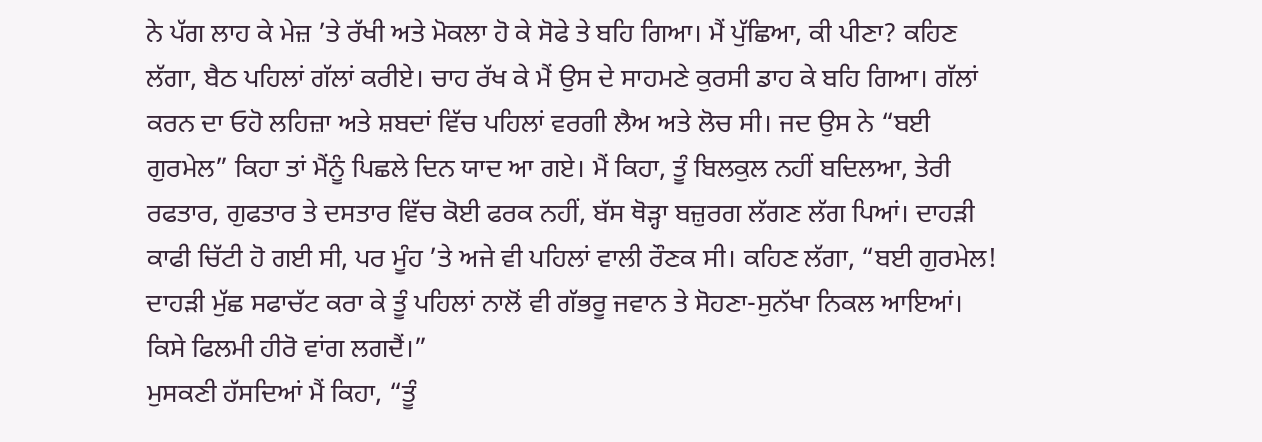ਨੇ ਪੱਗ ਲਾਹ ਕੇ ਮੇਜ਼ ’ਤੇ ਰੱਖੀ ਅਤੇ ਮੋਕਲਾ ਹੋ ਕੇ ਸੋਫੇ ਤੇ ਬਹਿ ਗਿਆ। ਮੈਂ ਪੁੱਛਿਆ, ਕੀ ਪੀਣਾ? ਕਹਿਣ ਲੱਗਾ, ਬੈਠ ਪਹਿਲਾਂ ਗੱਲਾਂ ਕਰੀਏ। ਚਾਹ ਰੱਖ ਕੇ ਮੈਂ ਉਸ ਦੇ ਸਾਹਮਣੇ ਕੁਰਸੀ ਡਾਹ ਕੇ ਬਹਿ ਗਿਆ। ਗੱਲਾਂ ਕਰਨ ਦਾ ਓਹੋ ਲਹਿਜ਼ਾ ਅਤੇ ਸ਼ਬਦਾਂ ਵਿੱਚ ਪਹਿਲਾਂ ਵਰਗੀ ਲੈਅ ਅਤੇ ਲੋਚ ਸੀ। ਜਦ ਉਸ ਨੇ “ਬਈ ਗੁਰਮੇਲ” ਕਿਹਾ ਤਾਂ ਮੈਂਨੂੰ ਪਿਛਲੇ ਦਿਨ ਯਾਦ ਆ ਗਏ। ਮੈਂ ਕਿਹਾ, ਤੂੰ ਬਿਲਕੁਲ ਨਹੀਂ ਬਦਿਲਆ, ਤੇਰੀ ਰਫਤਾਰ, ਗੁਫਤਾਰ ਤੇ ਦਸਤਾਰ ਵਿੱਚ ਕੋਈ ਫਰਕ ਨਹੀਂ, ਬੱਸ ਥੋੜ੍ਹਾ ਬਜ਼ੁਰਗ ਲੱਗਣ ਲੱਗ ਪਿਆਂ। ਦਾਹੜੀ ਕਾਫੀ ਚਿੱਟੀ ਹੋ ਗਈ ਸੀ, ਪਰ ਮੂੰਹ ’ਤੇ ਅਜੇ ਵੀ ਪਹਿਲਾਂ ਵਾਲੀ ਰੌਣਕ ਸੀ। ਕਹਿਣ ਲੱਗਾ, “ਬਈ ਗੁਰਮੇਲ! ਦਾਹੜੀ ਮੁੱਛ ਸਫਾਚੱਟ ਕਰਾ ਕੇ ਤੂੰ ਪਹਿਲਾਂ ਨਾਲੋਂ ਵੀ ਗੱਭਰੂ ਜਵਾਨ ਤੇ ਸੋਹਣਾ-ਸੁਨੱਖਾ ਨਿਕਲ ਆਇਆਂ। ਕਿਸੇ ਫਿਲਮੀ ਹੀਰੋ ਵਾਂਗ ਲਗਦੈਂ।”
ਮੁਸਕਣੀ ਹੱਸਦਿਆਂ ਮੈਂ ਕਿਹਾ, “ਤੂੰ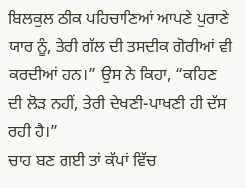ਬਿਲਕੁਲ ਠੀਕ ਪਹਿਚਾਣਿਆਂ ਆਪਣੇ ਪੁਰਾਣੇ ਯਾਰ ਨੂੰ, ਤੇਰੀ ਗੱਲ ਦੀ ਤਸਦੀਕ ਗੋਰੀਆਂ ਵੀ ਕਰਦੀਆਂ ਹਨ।” ਉਸ ਨੇ ਕਿਹਾ, “ਕਹਿਣ ਦੀ ਲੋੜ ਨਹੀਂ, ਤੇਰੀ ਦੇਖਣੀ-ਪਾਖਣੀ ਹੀ ਦੱਸ ਰਹੀ ਹੈ।”
ਚਾਹ ਬਣ ਗਈ ਤਾਂ ਕੱਪਾਂ ਵਿੱਚ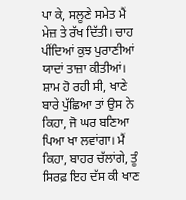ਪਾ ਕੇ, ਸਲੂਣੇ ਸਮੇਤ ਮੈਂ ਮੇਜ਼ ਤੇ ਰੱਖ ਦਿੱਤੀ। ਚਾਹ ਪੀਂਦਿਆਂ ਕੁਝ ਪੁਰਾਣੀਆਂ ਯਾਦਾਂ ਤਾਜ਼ਾ ਕੀਤੀਆਂ।
ਸ਼ਾਮ ਹੋ ਰਹੀ ਸੀ, ਖਾਣੇ ਬਾਰੇ ਪੁੱਛਿਆ ਤਾਂ ਉਸ ਨੇ ਕਿਹਾ, ਜੋ ਘਰ ਬਣਿਆ ਪਿਆ ਖਾ ਲਵਾਂਗਾ। ਮੈਂ ਕਿਹਾ, ਬਾਹਰ ਚੱਲਾਂਗੇ, ਤੂੰ ਸਿਰਫ਼ ਇਹ ਦੱਸ ਕੀ ਖਾਣ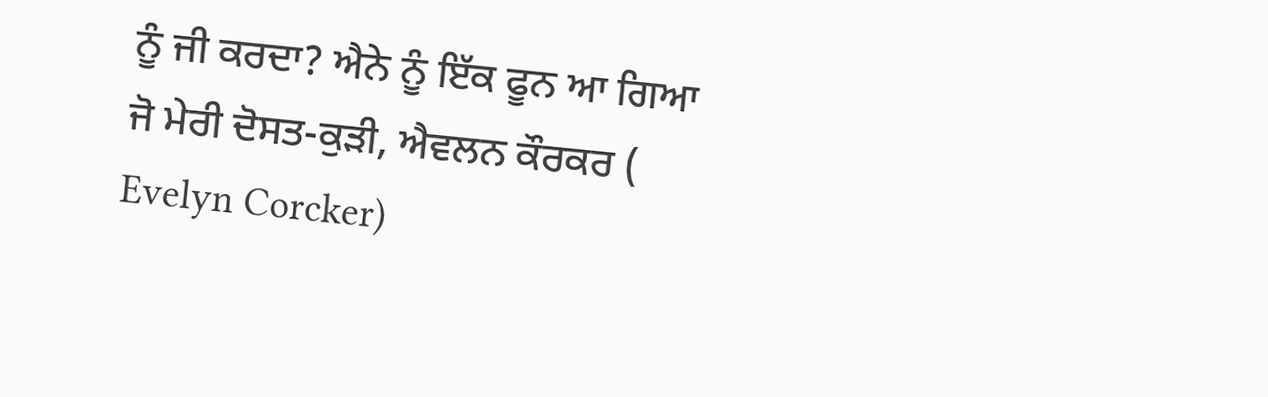ਨੂੰ ਜੀ ਕਰਦਾ? ਐਨੇ ਨੂੰ ਇੱਕ ਫੂਨ ਆ ਗਿਆ ਜੋ ਮੇਰੀ ਦੋਸਤ-ਕੁੜੀ, ਐਵਲਨ ਕੌਰਕਰ ( Evelyn Corcker)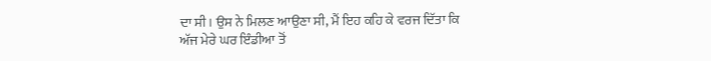ਦਾ ਸੀ। ਉਸ ਨੇ ਮਿਲਣ ਆਉਣਾ ਸੀ, ਮੈਂ ਇਹ ਕਹਿ ਕੇ ਵਰਜ ਦਿੱਤਾ ਕਿ ਅੱਜ ਮੇਰੇ ਘਰ ਇੰਡੀਆ ਤੋਂ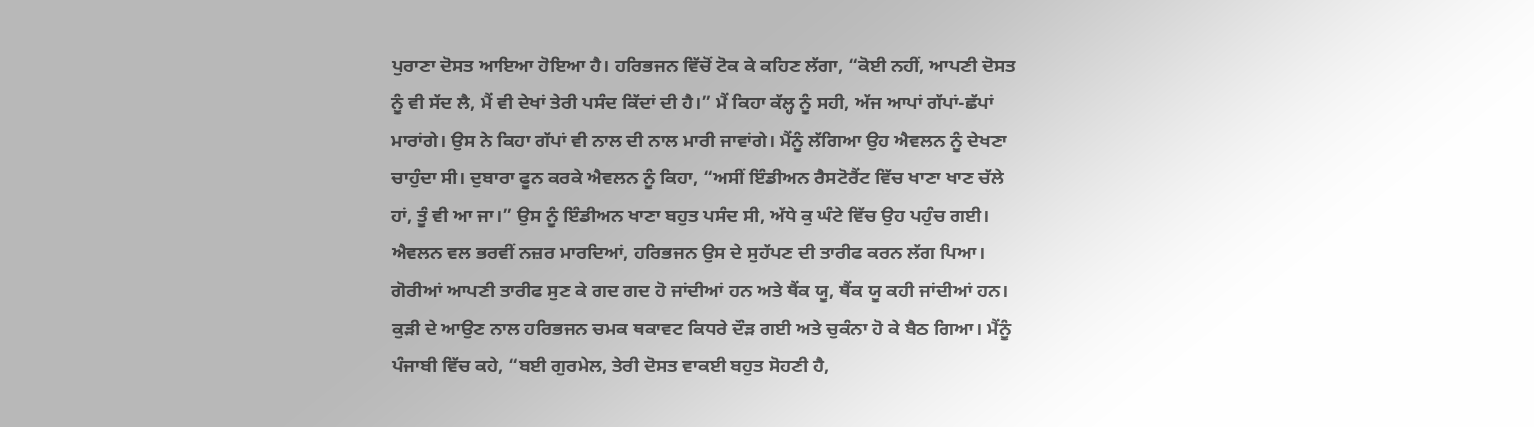ਪੁਰਾਣਾ ਦੋਸਤ ਆਇਆ ਹੋਇਆ ਹੈ। ਹਰਿਭਜਨ ਵਿੱਚੋਂ ਟੋਕ ਕੇ ਕਹਿਣ ਲੱਗਾ, “ਕੋਈ ਨਹੀਂ, ਆਪਣੀ ਦੋਸਤ ਨੂੰ ਵੀ ਸੱਦ ਲੈ, ਮੈਂ ਵੀ ਦੇਖਾਂ ਤੇਰੀ ਪਸੰਦ ਕਿੱਦਾਂ ਦੀ ਹੈ।” ਮੈਂ ਕਿਹਾ ਕੱਲ੍ਹ ਨੂੰ ਸਹੀ, ਅੱਜ ਆਪਾਂ ਗੱਪਾਂ-ਛੱਪਾਂ ਮਾਰਾਂਗੇ। ਉਸ ਨੇ ਕਿਹਾ ਗੱਪਾਂ ਵੀ ਨਾਲ ਦੀ ਨਾਲ ਮਾਰੀ ਜਾਵਾਂਗੇ। ਮੈਂਨੂੰ ਲੱਗਿਆ ਉਹ ਐਵਲਨ ਨੂੰ ਦੇਖਣਾ ਚਾਹੁੰਦਾ ਸੀ। ਦੁਬਾਰਾ ਫੂਨ ਕਰਕੇ ਐਵਲਨ ਨੂੰ ਕਿਹਾ, “ਅਸੀਂ ਇੰਡੀਅਨ ਰੈਸਟੋਰੈਂਟ ਵਿੱਚ ਖਾਣਾ ਖਾਣ ਚੱਲੇ ਹਾਂ, ਤੂੰ ਵੀ ਆ ਜਾ।” ਉਸ ਨੂੰ ਇੰਡੀਅਨ ਖਾਣਾ ਬਹੁਤ ਪਸੰਦ ਸੀ, ਅੱਧੇ ਕੁ ਘੰਟੇ ਵਿੱਚ ਉਹ ਪਹੁੰਚ ਗਈ। ਐਵਲਨ ਵਲ ਭਰਵੀਂ ਨਜ਼ਰ ਮਾਰਦਿਆਂ, ਹਰਿਭਜਨ ਉਸ ਦੇ ਸੁਹੱਪਣ ਦੀ ਤਾਰੀਫ ਕਰਨ ਲੱਗ ਪਿਆ। ਗੋਰੀਆਂ ਆਪਣੀ ਤਾਰੀਫ ਸੁਣ ਕੇ ਗਦ ਗਦ ਹੋ ਜਾਂਦੀਆਂ ਹਨ ਅਤੇ ਥੈਂਕ ਯੂ, ਥੈਂਕ ਯੂ ਕਹੀ ਜਾਂਦੀਆਂ ਹਨ। ਕੁੜੀ ਦੇ ਆਉਣ ਨਾਲ ਹਰਿਭਜਨ ਚਮਕ ਥਕਾਵਟ ਕਿਧਰੇ ਦੌੜ ਗਈ ਅਤੇ ਚੁਕੰਨਾ ਹੋ ਕੇ ਬੈਠ ਗਿਆ। ਮੈਂਨੂੰ ਪੰਜਾਬੀ ਵਿੱਚ ਕਹੇ, “ਬਈ ਗੁਰਮੇਲ, ਤੇਰੀ ਦੋਸਤ ਵਾਕਈ ਬਹੁਤ ਸੋਹਣੀ ਹੈ,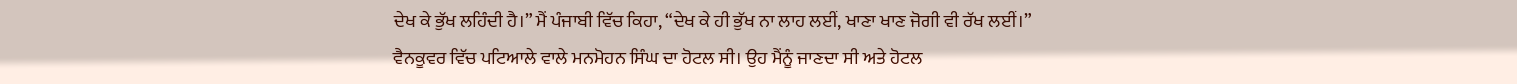ਦੇਖ ਕੇ ਭੁੱਖ ਲਹਿੰਦੀ ਹੈ।” ਮੈਂ ਪੰਜਾਬੀ ਵਿੱਚ ਕਿਹਾ, “ਦੇਖ ਕੇ ਹੀ ਭੁੱਖ ਨਾ ਲਾਹ ਲਈਂ, ਖਾਣਾ ਖਾਣ ਜੋਗੀ ਵੀ ਰੱਖ ਲਈਂ।”
ਵੈਨਕੂਵਰ ਵਿੱਚ ਪਟਿਆਲੇ ਵਾਲੇ ਮਨਮੋਹਨ ਸਿੰਘ ਦਾ ਹੋਟਲ ਸੀ। ਉਹ ਮੈਂਨੂੰ ਜਾਣਦਾ ਸੀ ਅਤੇ ਹੋਟਲ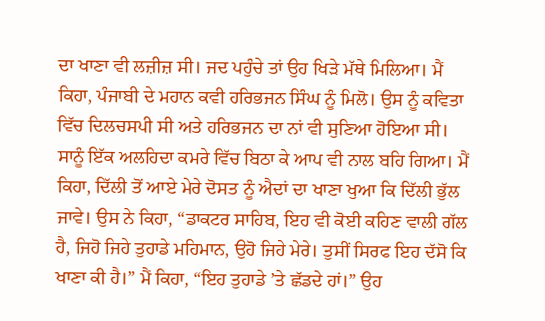ਦਾ ਖਾਣਾ ਵੀ ਲਜ਼ੀਜ਼ ਸੀ। ਜਦ ਪਹੁੰਚੇ ਤਾਂ ਉਹ ਖਿੜੇ ਮੱਥੇ ਮਿਲਿਆ। ਮੈਂ ਕਿਹਾ, ਪੰਜਾਬੀ ਦੇ ਮਹਾਨ ਕਵੀ ਹਰਿਭਜਨ ਸਿੰਘ ਨੂੰ ਮਿਲੋ। ਉਸ ਨੂੰ ਕਵਿਤਾ ਵਿੱਚ ਦਿਲਚਸਪੀ ਸੀ ਅਤੇ ਹਰਿਭਜਨ ਦਾ ਨਾਂ ਵੀ ਸੁਣਿਆ ਹੋਇਆ ਸੀ। ਸਾਨੂੰ ਇੱਕ ਅਲਹਿਦਾ ਕਮਰੇ ਵਿੱਚ ਬਿਠਾ ਕੇ ਆਪ ਵੀ ਨਾਲ ਬਹਿ ਗਿਆ। ਮੈਂ ਕਿਹਾ, ਦਿੱਲੀ ਤੋਂ ਆਏ ਮੇਰੇ ਦੋਸਤ ਨੂੰ ਐਦਾਂ ਦਾ ਖਾਣਾ ਖੁਆ ਕਿ ਦਿੱਲੀ ਭੁੱਲ ਜਾਵੇ। ਉਸ ਨੇ ਕਿਹਾ, “ਡਾਕਟਰ ਸਾਹਿਬ, ਇਹ ਵੀ ਕੋਈ ਕਹਿਣ ਵਾਲੀ ਗੱਲ ਹੈ, ਜਿਹੋ ਜਿਹੇ ਤੁਹਾਡੇ ਮਹਿਮਾਨ, ਉਹੋ ਜਿਹੇ ਮੇਰੇ। ਤੁਸੀਂ ਸਿਰਫ ਇਹ ਦੱਸੋ ਕਿ ਖਾਣਾ ਕੀ ਹੈ।” ਮੈਂ ਕਿਹਾ, “ਇਹ ਤੁਹਾਡੇ ’ਤੇ ਛੱਡਦੇ ਹਾਂ।” ਉਹ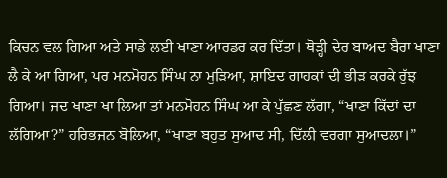ਕਿਚਨ ਵਲ ਗਿਆ ਅਤੇ ਸਾਡੇ ਲਈ ਖਾਣਾ ਆਰਡਰ ਕਰ ਦਿੱਤਾ। ਥੋੜ੍ਹੀ ਦੇਰ ਬਾਅਦ ਬੈਰਾ ਖਾਣਾ ਲੈ ਕੇ ਆ ਗਿਆ, ਪਰ ਮਨਮੋਹਨ ਸਿੰਘ ਨਾ ਮੁੜਿਆ, ਸ਼ਾਇਦ ਗਾਹਕਾਂ ਦੀ ਭੀੜ ਕਰਕੇ ਰੁੱਝ ਗਿਆ। ਜਦ ਖਾਣਾ ਖਾ ਲਿਆ ਤਾਂ ਮਨਮੋਹਨ ਸਿੰਘ ਆ ਕੇ ਪੁੱਛਣ ਲੱਗਾ, “ਖਾਣਾ ਕਿੱਦਾਂ ਦਾ ਲੱਗਿਆ?” ਹਰਿਭਜਨ ਬੋਲਿਆ, “ਖਾਣਾ ਬਹੁਤ ਸੁਆਦ ਸੀ, ਦਿੱਲੀ ਵਰਗਾ ਸੁਆਦਲਾ।”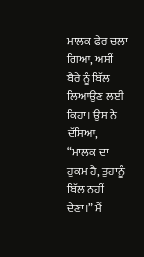ਮਾਲਕ ਫੇਰ ਚਲਾ ਗਿਆ, ਅਸੀਂ ਬੈਰੇ ਨੂੰ ਬਿੱਲ ਲਿਆਉਣ ਲਈ ਕਿਹਾ। ਉਸ ਨੇ ਦੱਸਿਆ, “ਮਾਲਕ ਦਾ ਹੁਕਮ ਹੈ, ਤੁਹਾਨੂੰ ਬਿੱਲ ਨਹੀਂ ਦੇਣਾ।” ਮੈਂ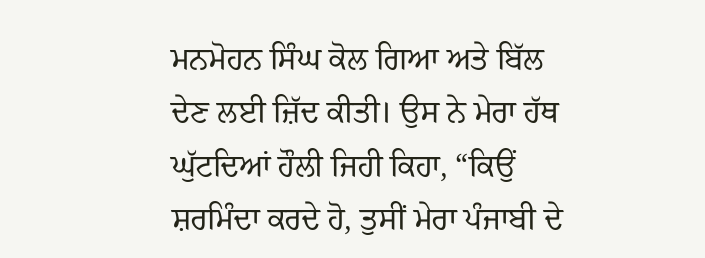ਮਨਮੋਹਨ ਸਿੰਘ ਕੋਲ ਗਿਆ ਅਤੇ ਬਿੱਲ ਦੇਣ ਲਈ ਜ਼ਿੱਦ ਕੀਤੀ। ਉਸ ਨੇ ਮੇਰਾ ਹੱਥ ਘੁੱਟਦਿਆਂ ਹੌਲੀ ਜਿਹੀ ਕਿਹਾ, “ਕਿਉਂ ਸ਼ਰਮਿੰਦਾ ਕਰਦੇ ਹੋ, ਤੁਸੀਂ ਮੇਰਾ ਪੰਜਾਬੀ ਦੇ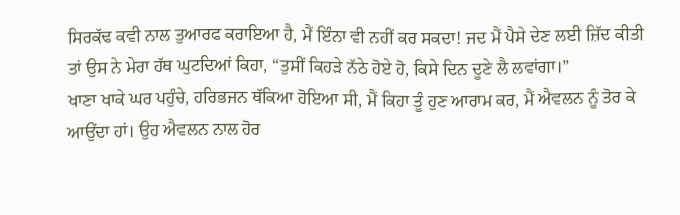ਸਿਰਕੱਢ ਕਵੀ ਨਾਲ ਤੁਆਰਫ ਕਰਾਇਆ ਹੈ, ਮੈਂ ਇੰਨਾ ਵੀ ਨਹੀਂ ਕਰ ਸਕਦਾ! ਜਦ ਮੈਂ ਪੈਸੇ ਦੇਣ ਲਈ ਜ਼ਿੱਦ ਕੀਤੀ ਤਾਂ ਉਸ ਨੇ ਮੇਰਾ ਹੱਥ ਘੁਟਦਿਆਂ ਕਿਹਾ, “ਤੁਸੀਂ ਕਿਹੜੇ ਨੱਠੇ ਹੋਏ ਹੋ, ਕਿਸੇ ਦਿਨ ਦੂਣੇ ਲੈ ਲਵਾਂਗਾ।”
ਖਾਣਾ ਖਾਕੇ ਘਰ ਪਹੁੰਚੇ, ਹਰਿਭਜਨ ਥੱਕਿਆ ਹੋਇਆ ਸੀ, ਮੈਂ ਕਿਹਾ ਤੂੰ ਹੁਣ ਆਰਾਮ ਕਰ, ਮੈਂ ਐਵਲਨ ਨੂੰ ਤੋਰ ਕੇ ਆਉਂਦਾ ਹਾਂ। ਉਹ ਐਵਲਨ ਨਾਲ ਹੋਰ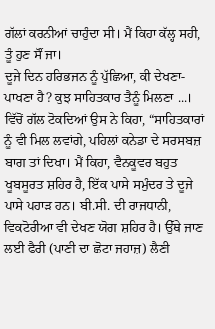ਗੱਲਾਂ ਕਰਨੀਆਂ ਚਾਹੁੰਦਾ ਸੀ। ਮੈਂ ਕਿਹਾ ਕੱਲ੍ਹ ਸਹੀ, ਤੂੰ ਹੁਣ ਸੌਂ ਜਾ।
ਦੂਜੇ ਦਿਨ ਹਰਿਭਜਨ ਨੂੰ ਪੁੱਛਿਆ, ਕੀ ਦੇਖਣਾ-ਪਾਖਣਾ ਹੈ? ਕੁਝ ਸਾਹਿਤਕਾਰ ਤੈਨੂੰ ਮਿਲਣਾ ...। ਵਿੱਚੋਂ ਗੱਲ ਟੋਕਦਿਆਂ ਉਸ ਨੇ ਕਿਹਾ, “ਸਾਹਿਤਕਾਰਾਂ ਨੂੰ ਵੀ ਮਿਲ ਲਵਾਂਗੇ, ਪਹਿਲਾਂ ਕਨੇਡਾ ਦੇ ਸਰਸਬਜ਼ ਬਾਗ ਤਾਂ ਦਿਖਾ। ਮੈਂ ਕਿਹਾ, ਵੈਨਕੂਵਰ ਬਹੁਤ ਖੂਬਸੂਰਤ ਸ਼ਹਿਰ ਹੈ, ਇੱਕ ਪਾਸੇ ਸਮੁੰਦਰ ਤੇ ਦੂਜੇ ਪਾਸੇ ਪਹਾੜ ਹਨ। ਬੀ.ਸੀ. ਦੀ ਰਾਜਧਾਨੀ, ਵਿਕਟੋਰੀਆ ਵੀ ਦੇਖਣ ਯੋਗ ਸ਼ਹਿਰ ਹੈ। ਉੱਥੇ ਜਾਣ ਲਈ ਫੈਰੀ (ਪਾਣੀ ਦਾ ਛੋਟਾ ਜਹਾਜ਼) ਲੈਣੀ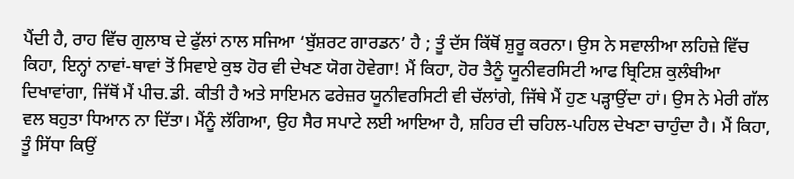ਪੈਂਦੀ ਹੈ, ਰਾਹ ਵਿੱਚ ਗੁਲਾਬ ਦੇ ਫੁੱਲਾਂ ਨਾਲ ਸਜਿਆ ‘ਬੁੱਸ਼ਰਟ ਗਾਰਡਨ’ ਹੈ ; ਤੂੰ ਦੱਸ ਕਿੱਥੋਂ ਸ਼ੁਰੂ ਕਰਨਾ। ਉਸ ਨੇ ਸਵਾਲੀਆ ਲਹਿਜ਼ੇ ਵਿੱਚ ਕਿਹਾ, ਇਨ੍ਹਾਂ ਨਾਵਾਂ-ਥਾਵਾਂ ਤੋਂ ਸਿਵਾਏ ਕੁਝ ਹੋਰ ਵੀ ਦੇਖਣ ਯੋਗ ਹੋਵੇਗਾ! ਮੈਂ ਕਿਹਾ, ਹੋਰ ਤੈਨੂੰ ਯੂਨੀਵਰਸਿਟੀ ਆਫ ਬ੍ਰਿਟਿਸ਼ ਕੁਲੰਬੀਆ ਦਿਖਾਵਾਂਗਾ, ਜਿੱਥੋਂ ਮੈਂ ਪੀਚ.ਡੀ. ਕੀਤੀ ਹੈ ਅਤੇ ਸਾਇਮਨ ਫਰੇਜ਼ਰ ਯੂਨੀਵਰਸਿਟੀ ਵੀ ਚੱਲਾਂਗੇ, ਜਿੱਥੇ ਮੈਂ ਹੁਣ ਪੜ੍ਹਾਉਂਦਾ ਹਾਂ। ਉਸ ਨੇ ਮੇਰੀ ਗੱਲ ਵਲ ਬਹੁਤਾ ਧਿਆਨ ਨਾ ਦਿੱਤਾ। ਮੈਂਨੂੰ ਲੱਗਿਆ, ਉਹ ਸੈਰ ਸਪਾਟੇ ਲਈ ਆਇਆ ਹੈ, ਸ਼ਹਿਰ ਦੀ ਚਹਿਲ-ਪਹਿਲ ਦੇਖਣਾ ਚਾਹੁੰਦਾ ਹੈ। ਮੈਂ ਕਿਹਾ, ਤੂੰ ਸਿੱਧਾ ਕਿਉਂ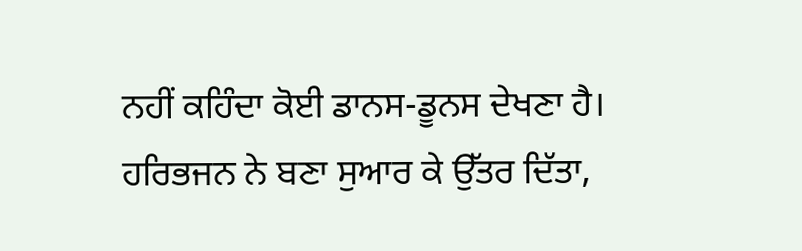ਨਹੀਂ ਕਹਿੰਦਾ ਕੋਈ ਡਾਨਸ-ਡੂਨਸ ਦੇਖਣਾ ਹੈ। ਹਰਿਭਜਨ ਨੇ ਬਣਾ ਸੁਆਰ ਕੇ ਉੱਤਰ ਦਿੱਤਾ,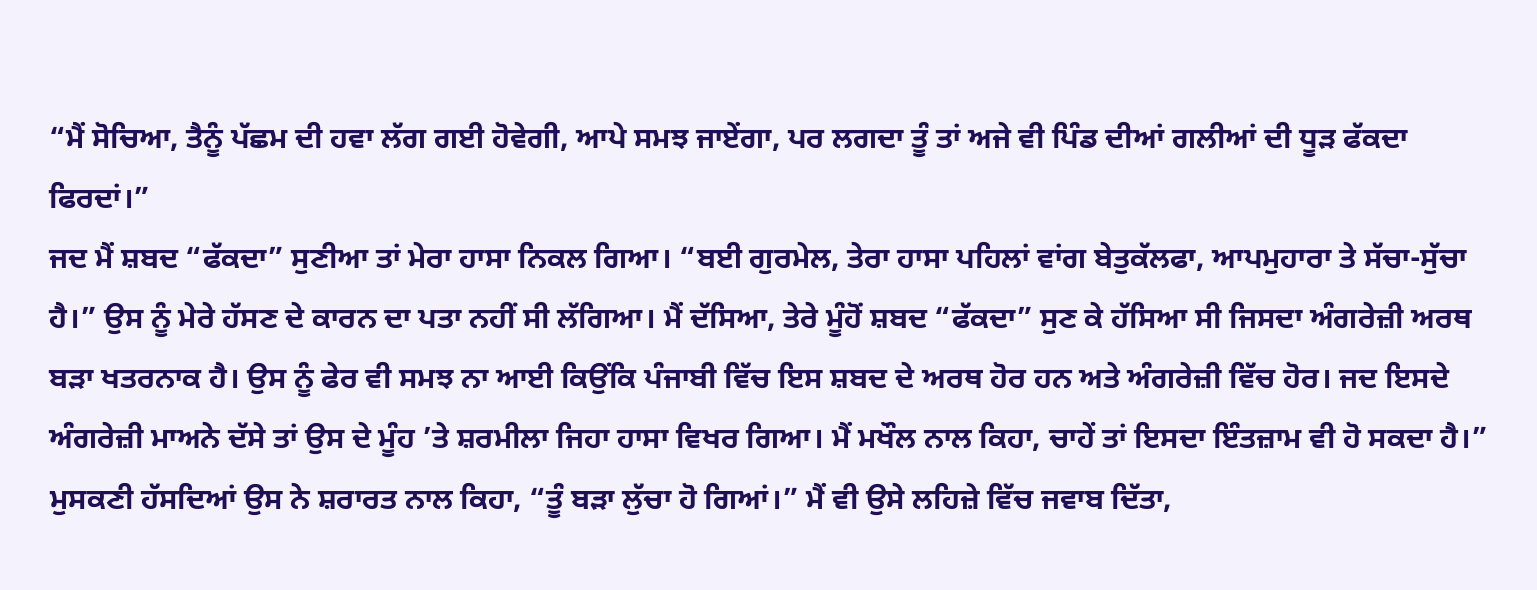“ਮੈਂ ਸੋਚਿਆ, ਤੈਨੂੰ ਪੱਛਮ ਦੀ ਹਵਾ ਲੱਗ ਗਈ ਹੋਵੇਗੀ, ਆਪੇ ਸਮਝ ਜਾਏਂਗਾ, ਪਰ ਲਗਦਾ ਤੂੰ ਤਾਂ ਅਜੇ ਵੀ ਪਿੰਡ ਦੀਆਂ ਗਲੀਆਂ ਦੀ ਧੂੜ ਫੱਕਦਾ ਫਿਰਦਾਂ।”
ਜਦ ਮੈਂ ਸ਼ਬਦ “ਫੱਕਦਾ” ਸੁਣੀਆ ਤਾਂ ਮੇਰਾ ਹਾਸਾ ਨਿਕਲ ਗਿਆ। “ਬਈ ਗੁਰਮੇਲ, ਤੇਰਾ ਹਾਸਾ ਪਹਿਲਾਂ ਵਾਂਗ ਬੇਤੁਕੱਲਫਾ, ਆਪਮੁਹਾਰਾ ਤੇ ਸੱਚਾ-ਸੁੱਚਾ ਹੈ।” ਉਸ ਨੂੰ ਮੇਰੇ ਹੱਸਣ ਦੇ ਕਾਰਨ ਦਾ ਪਤਾ ਨਹੀਂ ਸੀ ਲੱਗਿਆ। ਮੈਂ ਦੱਸਿਆ, ਤੇਰੇ ਮੂੰਹੋਂ ਸ਼ਬਦ “ਫੱਕਦਾ” ਸੁਣ ਕੇ ਹੱਸਿਆ ਸੀ ਜਿਸਦਾ ਅੰਗਰੇਜ਼ੀ ਅਰਥ ਬੜਾ ਖਤਰਨਾਕ ਹੈ। ਉਸ ਨੂੰ ਫੇਰ ਵੀ ਸਮਝ ਨਾ ਆਈ ਕਿਉਂਕਿ ਪੰਜਾਬੀ ਵਿੱਚ ਇਸ ਸ਼ਬਦ ਦੇ ਅਰਥ ਹੋਰ ਹਨ ਅਤੇ ਅੰਗਰੇਜ਼ੀ ਵਿੱਚ ਹੋਰ। ਜਦ ਇਸਦੇ ਅੰਗਰੇਜ਼ੀ ਮਾਅਨੇ ਦੱਸੇ ਤਾਂ ਉਸ ਦੇ ਮੂੰਹ ’ਤੇ ਸ਼ਰਮੀਲਾ ਜਿਹਾ ਹਾਸਾ ਵਿਖਰ ਗਿਆ। ਮੈਂ ਮਖੌਲ ਨਾਲ ਕਿਹਾ, ਚਾਹੇਂ ਤਾਂ ਇਸਦਾ ਇੰਤਜ਼ਾਮ ਵੀ ਹੋ ਸਕਦਾ ਹੈ।” ਮੁਸਕਣੀ ਹੱਸਦਿਆਂ ਉਸ ਨੇ ਸ਼ਰਾਰਤ ਨਾਲ ਕਿਹਾ, “ਤੂੰ ਬੜਾ ਲੁੱਚਾ ਹੋ ਗਿਆਂ।” ਮੈਂ ਵੀ ਉਸੇ ਲਹਿਜ਼ੇ ਵਿੱਚ ਜਵਾਬ ਦਿੱਤਾ,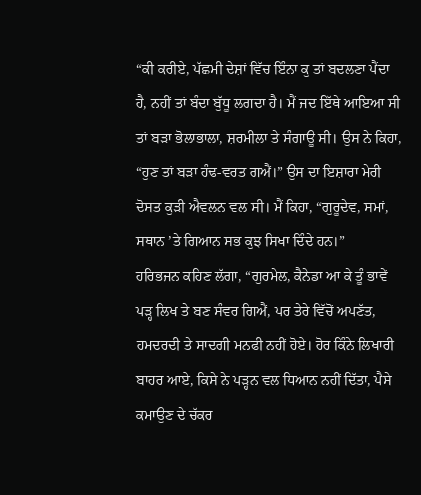“ਕੀ ਕਰੀਏ, ਪੱਛਮੀ ਦੇਸ਼ਾਂ ਵਿੱਚ ਇੰਨਾ ਕੁ ਤਾਂ ਬਦਲਣਾ ਪੈਂਦਾ ਹੈ, ਨਹੀਂ ਤਾਂ ਬੰਦਾ ਬੁੱਧੂ ਲਗਦਾ ਹੈ। ਮੈਂ ਜਦ ਇੱਥੇ ਆਇਆ ਸੀ ਤਾਂ ਬੜਾ ਭੋਲਾਭਾਲਾ, ਸ਼ਰਮੀਲਾ ਤੇ ਸੰਗਾਊ ਸੀ। ਉਸ ਨੇ ਕਿਹਾ, “ਹੁਣ ਤਾਂ ਬੜਾ ਹੰਢ-ਵਰਤ ਗਐਂ।” ਉਸ ਦਾ ਇਸ਼ਾਰਾ ਮੇਰੀ ਦੋਸਤ ਕੁੜੀ ਐਵਲਨ ਵਲ ਸੀ। ਮੈਂ ਕਿਹਾ, “ਗੁਰੂਦੇਵ, ਸਮਾਂ, ਸਥਾਨ ’ਤੇ ਗਿਆਨ ਸਭ ਕੁਝ ਸਿਖਾ ਦਿੰਦੇ ਹਨ।”
ਹਰਿਭਜਨ ਕਹਿਣ ਲੱਗਾ, “ਗੁਰਮੇਲ, ਕੈਨੇਡਾ ਆ ਕੇ ਤੂੰ ਭਾਵੇਂ ਪੜ੍ਹ ਲਿਖ ਤੇ ਬਣ ਸੰਵਰ ਗਿਐਂ, ਪਰ ਤੇਰੇ ਵਿੱਚੋਂ ਅਪਣੱਤ, ਹਮਦਰਦੀ ਤੇ ਸਾਦਗੀ ਮਨਫੀ ਨਹੀਂ ਹੋਏ। ਹੋਰ ਕਿੰਨੇ ਲਿਖਾਰੀ ਬਾਹਰ ਆਏ, ਕਿਸੇ ਨੇ ਪੜ੍ਹਨ ਵਲ ਧਿਆਨ ਨਹੀਂ ਦਿੱਤਾ, ਪੈਸੇ ਕਮਾਉਣ ਦੇ ਚੱਕਰ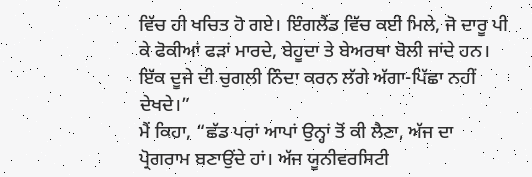ਵਿੱਚ ਹੀ ਖਚਿਤ ਹੋ ਗਏ। ਇੰਗਲੈਂਡ ਵਿੱਚ ਕਈ ਮਿਲੇ, ਜੋ ਦਾਰੂ ਪੀ ਕੇ ਫੋਕੀਆਂ ਫੜਾਂ ਮਾਰਦੇ, ਬੇਹੂਦਾ ਤੇ ਬੇਅਰਥਾ ਬੋਲੀ ਜਾਂਦੇ ਹਨ। ਇੱਕ ਦੂਜੇ ਦੀ ਚੁਗਲੀ ਨਿੰਦਾ ਕਰਨ ਲੱਗੇ ਅੱਗਾ-ਪਿੱਛਾ ਨਹੀਂ ਦੇਖਦੇ।”
ਮੈਂ ਕਿਹਾ, “ਛੱਡ ਪਰਾਂ ਆਪਾਂ ਉਨ੍ਹਾਂ ਤੋਂ ਕੀ ਲੈਣਾ, ਅੱਜ ਦਾ ਪ੍ਰੋਗਰਾਮ ਬਣਾਉਂਦੇ ਹਾਂ। ਅੱਜ ਯੂਨੀਵਰਸਿਟੀ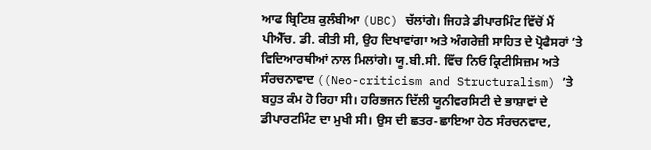ਆਫ ਬ੍ਰਿਟਿਸ਼ ਕੁਲੰਬੀਆ (UBC) ਚੱਲਾਂਗੇ। ਜਿਹੜੇ ਡੀਪਾਰਮਿੰਟ ਵਿੱਚੋਂ ਮੈਂ ਪੀਐੱਚ. ਡੀ. ਕੀਤੀ ਸੀ, ਉਹ ਦਿਖਾਵਾਂਗਾ ਅਤੇ ਅੰਗਰੇਜ਼ੀ ਸਾਹਿਤ ਦੇ ਪ੍ਰੋਫੈਸਰਾਂ ’ਤੇ ਵਿਦਿਆਰਥੀਆਂ ਨਾਲ ਮਿਲਾਂਗੇ। ਯੂ.ਬੀ.ਸੀ. ਵਿੱਚ ਨਿਓ ਕ੍ਰਿਟੀਸਿਜ਼ਮ ਅਤੇ ਸੰਰਚਨਾਵਾਦ ((Neo-criticism and Structuralism) ’ਤੇ ਬਹੁਤ ਕੰਮ ਹੋ ਰਿਹਾ ਸੀ। ਹਰਿਭਜਨ ਦਿੱਲੀ ਯੂਨੀਵਰਸਿਟੀ ਦੇ ਭਾਸ਼ਾਵਾਂ ਦੇ ਡੀਪਾਰਟਮਿੰਟ ਦਾ ਮੁਖੀ ਸੀ। ਉਸ ਦੀ ਛਤਰ-ਛਾਇਆ ਹੇਠ ਸੰਰਚਨਵਾਦ,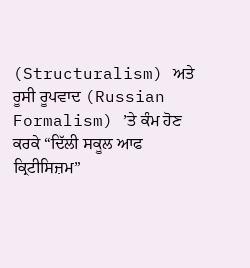(Structuralism) ਅਤੇ ਰੂਸੀ ਰੂਪਵਾਦ (Russian Formalism) ’ਤੇ ਕੰਮ ਹੋਣ ਕਰਕੇ “ਦਿੱਲੀ ਸਕੂਲ ਆਫ ਕ੍ਰਿਟੀਸਿਜ਼ਮ”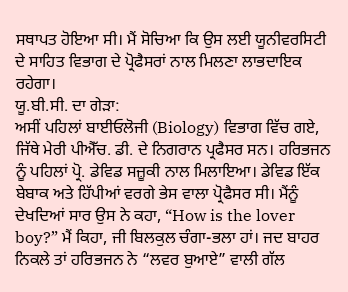ਸਥਾਪਤ ਹੋਇਆ ਸੀ। ਮੈਂ ਸੋਚਿਆ ਕਿ ਉਸ ਲਈ ਯੂਨੀਵਰਸਿਟੀ ਦੇ ਸਾਹਿਤ ਵਿਭਾਗ ਦੇ ਪ੍ਰੋਫੈਸਰਾਂ ਨਾਲ ਮਿਲਣਾ ਲਾਭਦਾਇਕ ਰਹੇਗਾ।
ਯੂ.ਬੀ.ਸੀ. ਦਾ ਗੇੜਾ:
ਅਸੀਂ ਪਹਿਲਾਂ ਬਾਈਓਲੋਜੀ (Biology) ਵਿਭਾਗ ਵਿੱਚ ਗਏ, ਜਿੱਥੇ ਮੇਰੀ ਪੀਐੱਚ. ਡੀ. ਦੇ ਨਿਗਰਾਨ ਪ੍ਰਫੈਸਰ ਸਨ। ਹਰਿਭਜਨ ਨੂੰ ਪਹਿਲਾਂ ਪ੍ਰੋ. ਡੇਵਿਡ ਸਜ਼ੂਕੀ ਨਾਲ ਮਿਲਾਇਆ। ਡੇਵਿਡ ਇੱਕ ਬੇਬਾਕ ਅਤੇ ਹਿੱਪੀਆਂ ਵਰਗੇ ਭੇਸ ਵਾਲਾ ਪ੍ਰੋਫੈਸਰ ਸੀ। ਮੈਂਨੂੰ ਦੇਖਦਿਆਂ ਸਾਰ ਉਸ ਨੇ ਕਹਾ, “How is the lover boy?” ਮੈਂ ਕਿਹਾ, ਜੀ ਬਿਲਕੁਲ ਚੰਗਾ-ਭਲਾ ਹਾਂ। ਜਦ ਬਾਹਰ ਨਿਕਲੇ ਤਾਂ ਹਰਿਭਜਨ ਨੇ “ਲਵਰ ਬੁਆਏ” ਵਾਲੀ ਗੱਲ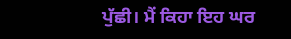ਪੁੱਛੀ। ਮੈਂ ਕਿਹਾ ਇਹ ਘਰ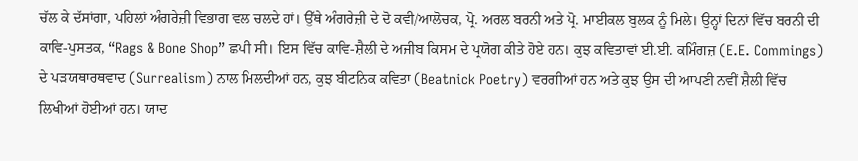ਚੱਲ ਕੇ ਦੱਸਾਂਗਾ, ਪਹਿਲਾਂ ਅੰਗਰੇਜ਼ੀ ਵਿਭਾਗ ਵਲ ਚਲਦੇ ਹਾਂ। ਉੱਥੇ ਅੰਗਰੇਜ਼ੀ ਦੇ ਦੋ ਕਵੀ/ਆਲੋਚਕ, ਪ੍ਰੋ. ਅਰਲ ਬਰਨੀ ਅਤੇ ਪ੍ਰੋ. ਮਾਈਕਲ ਬੁਲਕ ਨੂੰ ਮਿਲੇ। ਉਨ੍ਹਾਂ ਦਿਨਾਂ ਵਿੱਚ ਬਰਨੀ ਦੀ ਕਾਵਿ-ਪੁਸਤਕ, “Rags & Bone Shop” ਛਪੀ ਸੀ। ਇਸ ਵਿੱਚ ਕਾਵਿ-ਸ਼ੈਲੀ ਦੇ ਅਜੀਬ ਕਿਸਮ ਦੇ ਪ੍ਰਯੋਗ ਕੀਤੇ ਹੋਏ ਹਨ। ਕੁਝ ਕਵਿਤਾਵਾਂ ਈ.ਈ. ਕਮਿੰਗਜ਼ (E.E. Commings) ਦੇ ਪੜਯਥਾਰਥਵਾਦ (Surrealism) ਨਾਲ ਮਿਲਦੀਆਂ ਹਨ, ਕੁਝ ਬੀਟਨਿਕ ਕਵਿਤਾ (Beatnick Poetry) ਵਰਗੀਆਂ ਹਨ ਅਤੇ ਕੁਝ ਉਸ ਦੀ ਆਪਣੀ ਨਵੀਂ ਸ਼ੈਲੀ ਵਿੱਚ ਲਿਖੀਆਂ ਹੋਈਆਂ ਹਨ। ਯਾਦ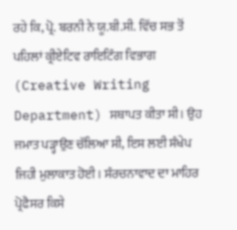ਰਹੇ ਕਿ, ਪ੍ਰੋ. ਬਰਨੀ ਨੇ ਯੂ.ਬੀ.ਸੀ. ਵਿੱਚ ਸਭ ਤੋਂ ਪਹਿਲਾਂ ਕ੍ਰੀਏਟਿਵ ਰਾਇਟਿੰਗ ਵਿਭਾਗ (Creative Writing Department) ਸਥਾਪਤ ਕੀਤਾ ਸੀ। ਉਹ ਜਮਾਤ ਪੜ੍ਹਾਉਣ ਚੱਲਿਆ ਸੀ, ਇਸ ਲਈ ਸੰਖੇਪ ਜਿਹੀ ਮੁਲਾਕਾਤ ਹੋਈ। ਸੰਰਚਨਾਵਾਦ ਦਾ ਮਾਹਿਰ ਪ੍ਰੋਫੈਸਰ ਕਿਸੇ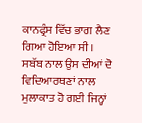ਕਾਨਫ੍ਰੰਸ ਵਿੱਚ ਭਾਗ ਲੈਣ ਗਿਆ ਹੋਇਆ ਸੀ। ਸਬੱਬ ਨਾਲ ਉਸ ਦੀਆਂ ਦੋ ਵਿਦਿਆਰਥਣਾਂ ਨਾਲ ਮੁਲਾਕਾਤ ਹੋ ਗਈ ਜਿਨ੍ਹਾਂ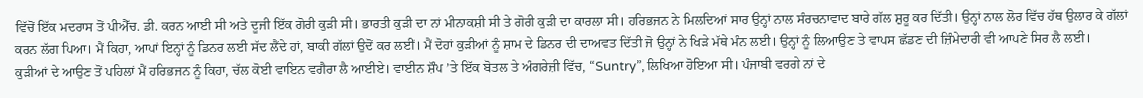ਵਿੱਚੋਂ ਇੱਕ ਮਦਰਾਸ ਤੋਂ ਪੀਐੱਚ. ਡੀ. ਕਰਨ ਆਈ ਸੀ ਅਤੇ ਦੂਜੀ ਇੱਕ ਗੋਰੀ ਕੁੜੀ ਸੀ। ਭਾਰਤੀ ਕੁੜੀ ਦਾ ਨਾਂ ਮੀਨਾਕਸ਼ੀ ਸੀ ਤੇ ਗੋਰੀ ਕੁੜੀ ਦਾ ਕਾਰਲਾ ਸੀ। ਹਰਿਭਜਨ ਨੇ ਮਿਲਦਿਆਂ ਸਾਰ ਉਨ੍ਹਾਂ ਨਾਲ ਸੰਰਚਨਾਵਾਦ ਬਾਰੇ ਗੱਲ ਸ਼ੁਰੂ ਕਰ ਦਿੱਤੀ। ਉਨ੍ਹਾਂ ਨਾਲ ਲੋਰ ਵਿੱਚ ਹੱਥ ਉਲਾਰ ਕੇ ਗੱਲਾਂ ਕਰਨ ਲੱਗ ਪਿਆ। ਮੈਂ ਕਿਹਾ, ਆਪਾਂ ਇਨ੍ਹਾਂ ਨੂੰ ਡਿਨਰ ਲਈ ਸੱਦ ਲੈਂਦੇ ਹਾਂ, ਬਾਕੀ ਗੱਲਾਂ ਉਦੋਂ ਕਰ ਲਈਂ। ਮੈਂ ਦੋਹਾਂ ਕੁੜੀਆਂ ਨੂੰ ਸ਼ਾਮ ਦੇ ਡਿਨਰ ਦੀ ਦਾਅਵਤ ਦਿੱਤੀ ਜੋ ਉਨ੍ਹਾਂ ਨੇ ਖਿੜੇ ਮੱਥੇ ਮੰਨ ਲਈ। ਉਨ੍ਹਾਂ ਨੂੰ ਲਿਆਉਣ ਤੇ ਵਾਪਸ ਛੱਡਣ ਦੀ ਜ਼ਿੰਮੇਦਾਰੀ ਵੀ ਆਪਣੇ ਸਿਰ ਲੈ ਲਈ।
ਕੁੜੀਆਂ ਦੇ ਆਉਣ ਤੋਂ ਪਹਿਲਾਂ ਮੈਂ ਹਰਿਭਜਨ ਨੂੰ ਕਿਹਾ, ਚੱਲ ਕੋਈ ਵਾਇਨ ਵਗੈਰਾ ਲੈ ਆਈਏ। ਵਾਈਨ ਸ਼ੌਪ ’ਤੇ ਇੱਕ ਬੋਤਲ ਤੇ ਅੰਗਰੇਜ਼ੀ ਵਿੱਚ, “Suntry”, ਲਿਖਿਆ ਹੋਇਆ ਸੀ। ਪੰਜਾਬੀ ਵਰਗੇ ਨਾਂ ਦੇ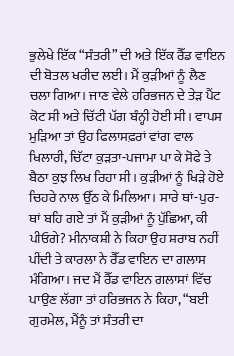ਭੁਲੇਖੇ ਇੱਕ “ਸੰਤਰੀ” ਦੀ ਅਤੇ ਇੱਕ ਰੈੱਡ ਵਾਇਨ ਦੀ ਬੋਤਲ ਖਰੀਦ ਲਈ। ਮੈਂ ਕੁੜੀਆਂ ਨੂੰ ਲੈਣ ਚਲਾ ਗਿਆ। ਜਾਣ ਵੇਲੇ ਹਰਿਭਜਨ ਦੇ ਤੇੜ ਪੈਂਟ ਕੋਟ ਸੀ ਅਤੇ ਚਿੱਟੀ ਪੱਗ ਬੰਨ੍ਹੀ ਹੋਈ ਸੀ। ਵਾਪਸ ਮੁੜਿਆ ਤਾਂ ਉਹ ਫਿਲਾਸਫ਼ਰਾਂ ਵਾਂਗ ਵਾਲ ਖਿਲਾਰੀ, ਚਿੱਟਾ ਕੁੜਤਾ-ਪਜਾਮਾ ਪਾ ਕੇ ਸੋਫੇ ਤੇ ਬੈਠਾ ਕੁਝ ਲਿਖ ਰਿਹਾ ਸੀ। ਕੁੜੀਆਂ ਨੂੰ ਖਿੜੇ ਹੋਏ ਚਿਹਰੇ ਨਾਲ ਉੱਠ ਕੇ ਮਿਲਿਆ। ਸਾਰੇ ਥਾਂ-ਪੁਰ-ਥਾਂ ਬਹਿ ਗਏ ਤਾਂ ਮੈਂ ਕੁੜੀਆਂ ਨੂੰ ਪੁੱਛਿਆ, ਕੀ ਪੀਓਗੇ? ਮੀਨਾਕਸ਼ੀ ਨੇ ਕਿਹਾ ਉਹ ਸ਼ਰਾਬ ਨਹੀਂ ਪੀਂਦੀ ਤੇ ਕਾਰਲਾ ਨੇ ਰੈੱਡ ਵਾਇਨ ਦਾ ਗਲਾਸ ਮੰਗਿਆ। ਜਦ ਮੈਂ ਰੈੱਡ ਵਾਇਨ ਗਲਾਸਾਂ ਵਿੱਚ ਪਾਉਣ ਲੱਗਾ ਤਾਂ ਹਰਿਭਜਨ ਨੇ ਕਿਹਾ, “ਬਈ ਗੁਰਮੇਲ, ਮੈਂਨੂੰ ਤਾਂ ਸੰਤਰੀ ਦਾ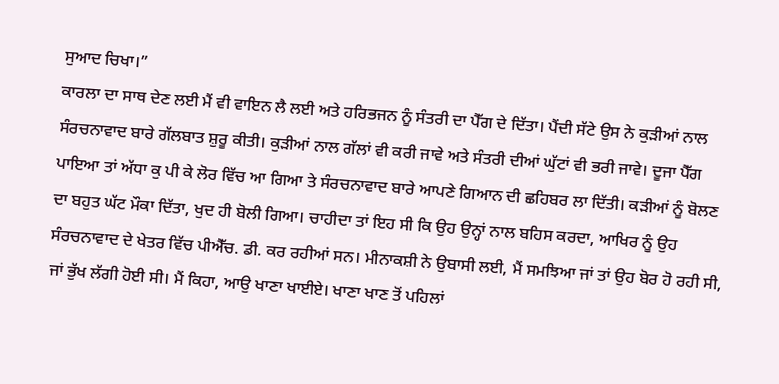ਸੁਆਦ ਚਿਖਾ।”
ਕਾਰਲਾ ਦਾ ਸਾਥ ਦੇਣ ਲਈ ਮੈਂ ਵੀ ਵਾਇਨ ਲੈ ਲਈ ਅਤੇ ਹਰਿਭਜਨ ਨੂੰ ਸੰਤਰੀ ਦਾ ਪੈੱਗ ਦੇ ਦਿੱਤਾ। ਪੈਂਦੀ ਸੱਟੇ ਉਸ ਨੇ ਕੁੜੀਆਂ ਨਾਲ ਸੰਰਚਨਾਵਾਦ ਬਾਰੇ ਗੱਲਬਾਤ ਸ਼ੁਰੂ ਕੀਤੀ। ਕੁੜੀਆਂ ਨਾਲ ਗੱਲਾਂ ਵੀ ਕਰੀ ਜਾਵੇ ਅਤੇ ਸੰਤਰੀ ਦੀਆਂ ਘੁੱਟਾਂ ਵੀ ਭਰੀ ਜਾਵੇ। ਦੂਜਾ ਪੈੱਗ ਪਾਇਆ ਤਾਂ ਅੱਧਾ ਕੁ ਪੀ ਕੇ ਲੋਰ ਵਿੱਚ ਆ ਗਿਆ ਤੇ ਸੰਰਚਨਾਵਾਦ ਬਾਰੇ ਆਪਣੇ ਗਿਆਨ ਦੀ ਛਹਿਬਰ ਲਾ ਦਿੱਤੀ। ਕੜੀਆਂ ਨੂੰ ਬੋਲਣ ਦਾ ਬਹੁਤ ਘੱਟ ਮੌਕਾ ਦਿੱਤਾ, ਖੁਦ ਹੀ ਬੋਲੀ ਗਿਆ। ਚਾਹੀਦਾ ਤਾਂ ਇਹ ਸੀ ਕਿ ਉਹ ਉਨ੍ਹਾਂ ਨਾਲ ਬਹਿਸ ਕਰਦਾ, ਆਖਿਰ ਨੂੰ ਉਹ ਸੰਰਚਨਾਵਾਦ ਦੇ ਖੇਤਰ ਵਿੱਚ ਪੀਐੱਚ. ਡੀ. ਕਰ ਰਹੀਆਂ ਸਨ। ਮੀਨਾਕਸ਼ੀ ਨੇ ਉਬਾਸੀ ਲਈ, ਮੈਂ ਸਮਝਿਆ ਜਾਂ ਤਾਂ ਉਹ ਬੋਰ ਹੋ ਰਹੀ ਸੀ, ਜਾਂ ਭੁੱਖ ਲੱਗੀ ਹੋਈ ਸੀ। ਮੈਂ ਕਿਹਾ, ਆਉ ਖਾਣਾ ਖਾਈਏ। ਖਾਣਾ ਖਾਣ ਤੋਂ ਪਹਿਲਾਂ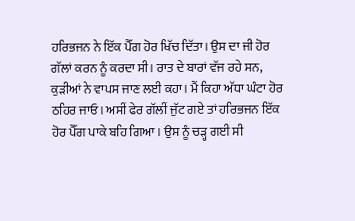ਹਰਿਭਜਨ ਨੇ ਇੱਕ ਪੈੱਗ ਹੋਰ ਖਿੱਚ ਦਿੱਤਾ। ਉਸ ਦਾ ਜੀ ਹੋਰ ਗੱਲਾਂ ਕਰਨ ਨੂੰ ਕਰਦਾ ਸੀ। ਰਾਤ ਦੇ ਬਾਰਾਂ ਵੱਜ ਰਹੇ ਸਨ, ਕੁੜੀਆਂ ਨੇ ਵਾਪਸ ਜਾਣ ਲਈ ਕਹਾ। ਮੈਂ ਕਿਹਾ ਅੱਧਾ ਘੰਟਾ ਹੋਰ ਠਹਿਰ ਜਾਓ। ਅਸੀਂ ਫੇਰ ਗੱਲੀਂ ਜੁੱਟ ਗਏ ਤਾਂ ਹਰਿਭਜਨ ਇੱਕ ਹੋਰ ਪੈੱਗ ਪਾਕੇ ਬਹਿ ਗਿਆ। ਉਸ ਨੂੰ ਚੜ੍ਹ ਗਈ ਸੀ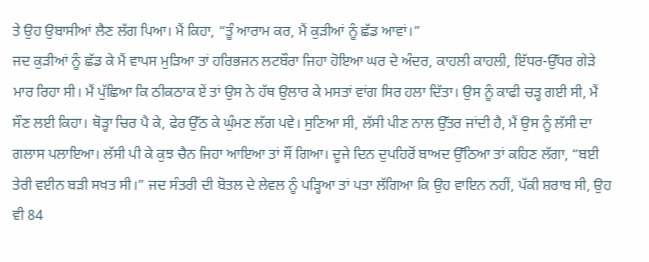ਤੇ ਉਹ ਉਬਾਸੀਆਂ ਲੈਣ ਲੱਗ ਪਿਆ। ਮੈਂ ਕਿਹਾ, “ਤੂੰ ਆਰਾਮ ਕਰ, ਮੈਂ ਕੁੜੀਆਂ ਨੂੰ ਛੱਡ ਆਵਾਂ।”
ਜਦ ਕੁੜੀਆਂ ਨੂੰ ਛੱਡ ਕੇ ਮੈਂ ਵਾਪਸ ਮੁੜਿਆ ਤਾਂ ਹਰਿਭਜਨ ਲਟਬੌਰਾ ਜਿਹਾ ਹੋਇਆ ਘਰ ਦੇ ਅੰਦਰ, ਕਾਹਲੀ ਕਾਹਲੀ, ਇੱਧਰ-ਉੱਧਰ ਗੇੜੇ ਮਾਰ ਰਿਹਾ ਸੀ। ਮੈਂ ਪੁੱਛਿਆ ਕਿ ਠੀਕਠਾਕ ਏਂ ਤਾਂ ਉਸ ਨੇ ਹੱਥ ਉਲਾਰ ਕੇ ਮਸਤਾਂ ਵਾਂਗ ਸਿਰ ਹਲਾ ਦਿੱਤਾ। ਉਸ ਨੂੰ ਕਾਫੀ ਚੜ੍ਹ ਗਈ ਸੀ, ਮੈਂ ਸੌਣ ਲਈ ਕਿਹਾ। ਥੋੜ੍ਹਾ ਚਿਰ ਪੈ ਕੇ, ਫੇਰ ਉੱਠ ਕੇ ਘੁੰਮਣ ਲੱਗ ਪਵੇ। ਸੁਣਿਆ ਸੀ, ਲੱਸੀ ਪੀਣ ਨਾਲ ਉੱਤਰ ਜਾਂਦੀ ਹੈ, ਮੈਂ ਉਸ ਨੂੰ ਲੱਸੀ ਦਾ ਗਲਾਸ ਪਲਾਇਆ। ਲੱਸੀ ਪੀ ਕੇ ਕੁਝ ਚੈਨ ਜਿਹਾ ਆਇਆ ਤਾਂ ਸੌਂ ਗਿਆ। ਦੂਜੇ ਦਿਨ ਦੁਪਹਿਰੋਂ ਬਾਅਦ ਉੱਠਿਆ ਤਾਂ ਕਹਿਣ ਲੱਗਾ, “ਬਈ ਤੇਰੀ ਵਈਨ ਬੜੀ ਸਖਤ ਸੀ।” ਜਦ ਸੰਤਰੀ ਦੀ ਬੋਤਲ ਦੇ ਲੇਵਲ ਨੂੰ ਪੜ੍ਹਿਆ ਤਾਂ ਪਤਾ ਲੱਗਿਆ ਕਿ ਉਹ ਵਾਇਨ ਨਹੀਂ, ਪੱਕੀ ਸ਼ਰਾਬ ਸੀ, ਉਹ ਵੀ 84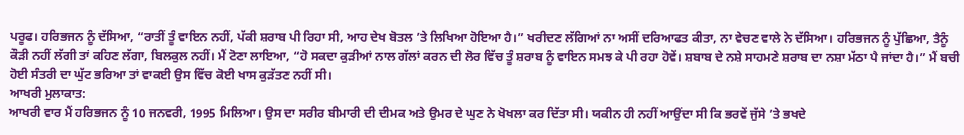ਪਰੂਫ। ਹਰਿਭਜਨ ਨੂੰ ਦੱਸਿਆ, “ਰਾਤੀਂ ਤੂੰ ਵਾਇਨ ਨਹੀਂ, ਪੱਕੀ ਸ਼ਰਾਬ ਪੀ ਰਿਹਾ ਸੀ, ਆਹ ਦੇਖ ਬੋਤਲ ’ਤੇ ਲਿਖਿਆ ਹੋਇਆ ਹੈ।” ਖਰੀਦਣ ਲੱਗਿਆਂ ਨਾ ਅਸੀਂ ਦਰਿਆਫਤ ਕੀਤਾ, ਨਾ ਵੇਚਣ ਵਾਲੇ ਨੇ ਦੱਸਿਆ। ਹਰਿਭਜਨ ਨੂੰ ਪੁੱਛਿਆ, ਤੈਨੂੰ ਕੌੜੀ ਨਹੀਂ ਲੱਗੀ ਤਾਂ ਕਹਿਣ ਲੱਗਾ, ਬਿਲਕੁਲ ਨਹੀਂ। ਮੈਂ ਟੋਣਾ ਲਾਇਆ, “ਹੋ ਸਕਦਾ ਕੁੜੀਆਂ ਨਾਲ ਗੱਲਾਂ ਕਰਨ ਦੀ ਲੋਰ ਵਿੱਚ ਤੂੰ ਸ਼ਰਾਬ ਨੂੰ ਵਾਇਨ ਸਮਝ ਕੇ ਪੀ ਰਹਾ ਹੋਵੇਂ। ਸ਼ਬਾਬ ਦੇ ਨਸ਼ੇ ਸਾਹਮਣੇ ਸ਼ਰਾਬ ਦਾ ਨਸ਼ਾ ਮੱਠਾ ਪੈ ਜਾਂਦਾ ਹੈ।” ਮੈਂ ਬਚੀ ਹੋਈ ਸੰਤਰੀ ਦਾ ਘੁੱਟ ਭਰਿਆ ਤਾਂ ਵਾਕਈ ਉਸ ਵਿੱਚ ਕੋਈ ਖਾਸ ਕੁੜੱਤਣ ਨਹੀਂ ਸੀ।
ਆਖਰੀ ਮੁਲਾਕਾਤ:
ਆਖਰੀ ਵਾਰ ਮੈਂ ਹਰਿਭਜਨ ਨੂੰ 10 ਜਨਵਰੀ, 1995 ਮਿਲਿਆ। ਉਸ ਦਾ ਸਰੀਰ ਬੀਮਾਰੀ ਦੀ ਦੀਮਕ ਅਤੇ ਉਮਰ ਦੇ ਘੁਣ ਨੇ ਖੋਖਲਾ ਕਰ ਦਿੱਤਾ ਸੀ। ਯਕੀਨ ਹੀ ਨਹੀਂ ਆਉਂਦਾ ਸੀ ਕਿ ਭਰਵੇਂ ਜੁੱਸੇ ’ਤੇ ਭਖਦੇ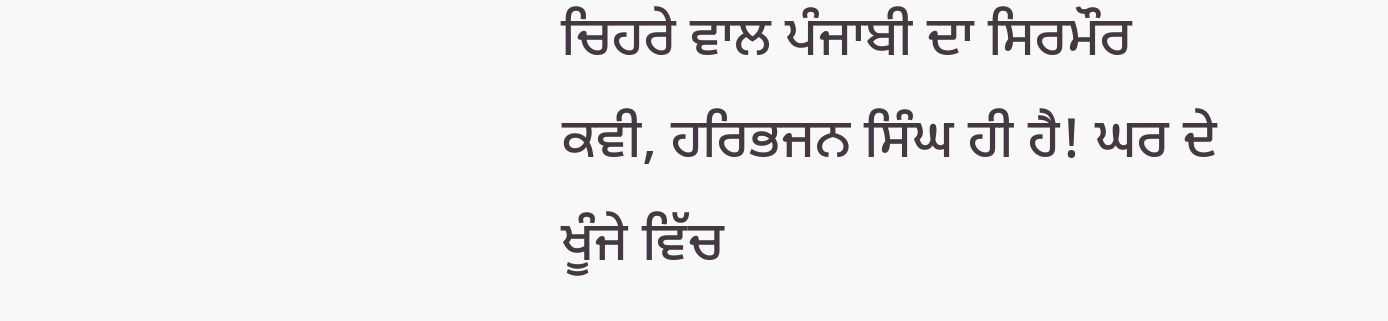ਚਿਹਰੇ ਵਾਲ ਪੰਜਾਬੀ ਦਾ ਸਿਰਮੌਰ ਕਵੀ, ਹਰਿਭਜਨ ਸਿੰਘ ਹੀ ਹੈ! ਘਰ ਦੇ ਖੂੰਜੇ ਵਿੱਚ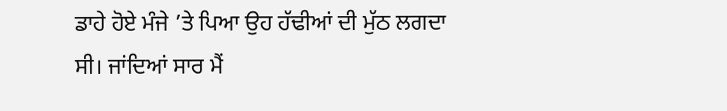ਡਾਹੇ ਹੋਏ ਮੰਜੇ ’ਤੇ ਪਿਆ ਉਹ ਹੱਢੀਆਂ ਦੀ ਮੁੱਠ ਲਗਦਾ ਸੀ। ਜਾਂਦਿਆਂ ਸਾਰ ਮੈਂ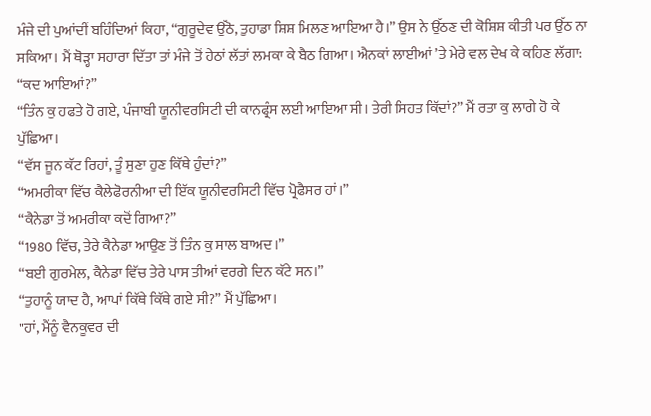ਮੰਜੇ ਦੀ ਪੁਆਂਦੀਂ ਬਹਿੰਦਿਆਂ ਕਿਹਾ, “ਗੁਰੂਦੇਵ ਉੱਠੋ, ਤੁਹਾਡਾ ਸ਼ਿਸ਼ ਮਿਲਣ ਆਇਆ ਹੈ।” ਉਸ ਨੇ ਉੱਠਣ ਦੀ ਕੋਸ਼ਿਸ਼ ਕੀਤੀ ਪਰ ਉੱਠ ਨਾ ਸਕਿਆ। ਮੈਂ ਥੋੜ੍ਹਾ ਸਹਾਰਾ ਦਿੱਤਾ ਤਾਂ ਮੰਜੇ ਤੋਂ ਹੇਠਾਂ ਲੱਤਾਂ ਲਮਕਾ ਕੇ ਬੈਠ ਗਿਆ। ਐਨਕਾਂ ਲਾਈਆਂ ’ਤੇ ਮੇਰੇ ਵਲ ਦੇਖ ਕੇ ਕਹਿਣ ਲੱਗਾ:
“ਕਦ ਆਇਆਂ?”
“ਤਿੰਨ ਕੁ ਹਫਤੇ ਹੋ ਗਏ, ਪੰਜਾਬੀ ਯੂਨੀਵਰਸਿਟੀ ਦੀ ਕਾਨਫ੍ਰੰਸ ਲਈ ਆਇਆ ਸੀ। ਤੇਰੀ ਸਿਹਤ ਕਿੱਦਾਂ?” ਮੈਂ ਰਤਾ ਕੁ ਲਾਗੇ ਹੋ ਕੇ ਪੁੱਛਿਆ।
“ਵੱਸ ਜੂਨ ਕੱਟ ਰਿਹਾਂ, ਤੂੰ ਸੁਣਾ ਹੁਣ ਕਿੱਥੇ ਹੁੰਦਾਂ?”
“ਅਮਰੀਕਾ ਵਿੱਚ ਕੈਲੇਫੋਰਨੀਆ ਦੀ ਇੱਕ ਯੂਨੀਵਰਸਿਟੀ ਵਿੱਚ ਪ੍ਰੋਫੈਸਰ ਹਾਂ।”
“ਕੈਨੇਡਾ ਤੋਂ ਅਮਰੀਕਾ ਕਦੋਂ ਗਿਆ?”
“1980 ਵਿੱਚ, ਤੇਰੇ ਕੈਨੇਡਾ ਆਉਣ ਤੋਂ ਤਿੰਨ ਕੁ ਸਾਲ ਬਾਅਦ।”
“ਬਈ ਗੁਰਮੇਲ, ਕੈਨੇਡਾ ਵਿੱਚ ਤੇਰੇ ਪਾਸ ਤੀਆਂ ਵਰਗੇ ਦਿਨ ਕੱਟੇ ਸਨ।”
“ਤੁਹਾਨੂੰ ਯਾਦ ਹੈ, ਆਪਾਂ ਕਿੱਥੇ ਕਿੱਥੇ ਗਏ ਸੀ?” ਮੈਂ ਪੁੱਛਿਆ।
"ਹਾਂ, ਮੈਂਨੂੰ ਵੈਨਕੂਵਰ ਦੀ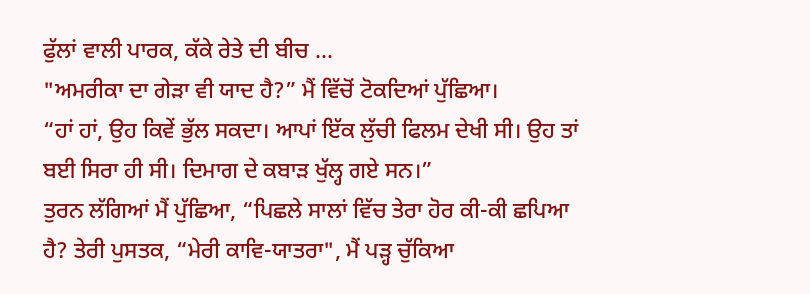ਫੁੱਲਾਂ ਵਾਲੀ ਪਾਰਕ, ਕੱਕੇ ਰੇਤੇ ਦੀ ਬੀਚ ...
"ਅਮਰੀਕਾ ਦਾ ਗੇੜਾ ਵੀ ਯਾਦ ਹੈ?” ਮੈਂ ਵਿੱਚੋਂ ਟੋਕਦਿਆਂ ਪੁੱਛਿਆ।
“ਹਾਂ ਹਾਂ, ਉਹ ਕਿਵੇਂ ਭੁੱਲ ਸਕਦਾ। ਆਪਾਂ ਇੱਕ ਲੁੱਚੀ ਫਿਲਮ ਦੇਖੀ ਸੀ। ਉਹ ਤਾਂ ਬਈ ਸਿਰਾ ਹੀ ਸੀ। ਦਿਮਾਗ ਦੇ ਕਬਾੜ ਖੁੱਲ੍ਹ ਗਏ ਸਨ।”
ਤੁਰਨ ਲੱਗਿਆਂ ਮੈਂ ਪੁੱਛਿਆ, “ਪਿਛਲੇ ਸਾਲਾਂ ਵਿੱਚ ਤੇਰਾ ਹੋਰ ਕੀ-ਕੀ ਛਪਿਆ ਹੈ? ਤੇਰੀ ਪੁਸਤਕ, “ਮੇਰੀ ਕਾਵਿ-ਯਾਤਰਾ", ਮੈਂ ਪੜ੍ਹ ਚੁੱਕਿਆ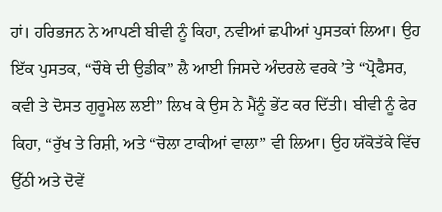ਹਾਂ। ਹਰਿਭਜਨ ਨੇ ਆਪਣੀ ਬੀਵੀ ਨੂੰ ਕਿਹਾ, ਨਵੀਆਂ ਛਪੀਆਂ ਪੁਸਤਕਾਂ ਲਿਆ। ਉਹ ਇੱਕ ਪੁਸਤਕ, “ਚੌਥੇ ਦੀ ਉਡੀਕ” ਲੈ ਆਈ ਜਿਸਦੇ ਅੰਦਰਲੇ ਵਰਕੇ ’ਤੇ “ਪ੍ਰੋਫੈਸਰ, ਕਵੀ ਤੇ ਦੋਸਤ ਗੁਰੂਮੇਲ ਲਈ” ਲਿਖ ਕੇ ਉਸ ਨੇ ਮੈਂਨੂੰ ਭੇਂਟ ਕਰ ਦਿੱਤੀ। ਬੀਵੀ ਨੂੰ ਫੇਰ ਕਿਹਾ, “ਰੁੱਖ ਤੇ ਰਿਸ਼ੀ, ਅਤੇ “ਚੋਲਾ ਟਾਕੀਆਂ ਵਾਲਾ” ਵੀ ਲਿਆ। ਉਹ ਯੱਕੋਤੱਕੇ ਵਿੱਚ ਉੱਠੀ ਅਤੇ ਦੋਵੇਂ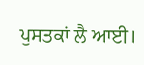ਪੁਸਤਕਾਂ ਲੈ ਆਈ।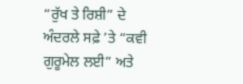“ਰੁੱਖ ਤੇ ਰਿਸ਼ੀ” ਦੇ ਅੰਦਰਲੇ ਸਫ਼ੇ ’ਤੇ “ਕਵੀ ਗੁਰੂਮੇਲ ਲਈ” ਅਤੇ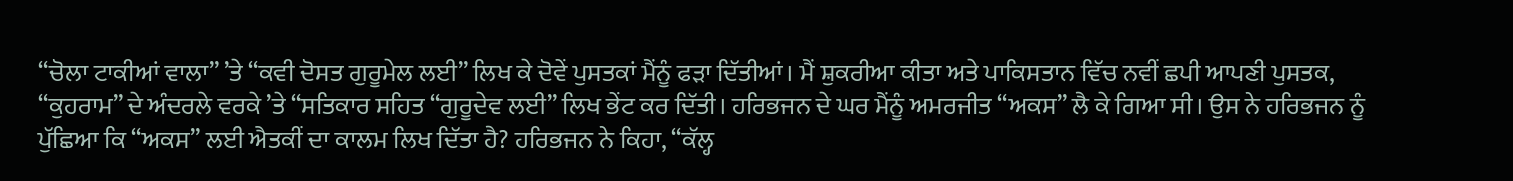“ਚੋਲਾ ਟਾਕੀਆਂ ਵਾਲਾ” ’ਤੇ “ਕਵੀ ਦੋਸਤ ਗੁਰੂਮੇਲ ਲਈ” ਲਿਖ ਕੇ ਦੋਵੇਂ ਪੁਸਤਕਾਂ ਮੈਂਨੂੰ ਫੜਾ ਦਿੱਤੀਆਂ। ਮੈਂ ਸ਼ੁਕਰੀਆ ਕੀਤਾ ਅਤੇ ਪਾਕਿਸਤਾਨ ਵਿੱਚ ਨਵੀਂ ਛਪੀ ਆਪਣੀ ਪੁਸਤਕ, “ਕੁਹਰਾਮ” ਦੇ ਅੰਦਰਲੇ ਵਰਕੇ ’ਤੇ “ਸਤਿਕਾਰ ਸਹਿਤ “ਗੁਰੂਦੇਵ ਲਈ” ਲਿਖ ਭੇਂਟ ਕਰ ਦਿੱਤੀ। ਹਰਿਭਜਨ ਦੇ ਘਰ ਮੈਂਨੂੰ ਅਮਰਜੀਤ “ਅਕਸ” ਲੈ ਕੇ ਗਿਆ ਸੀ। ਉਸ ਨੇ ਹਰਿਭਜਨ ਨੂੰ ਪੁੱਛਿਆ ਕਿ “ਅਕਸ” ਲਈ ਐਤਕੀਂ ਦਾ ਕਾਲਮ ਲਿਖ ਦਿੱਤਾ ਹੈ? ਹਰਿਭਜਨ ਨੇ ਕਿਹਾ, “ਕੱਲ੍ਹ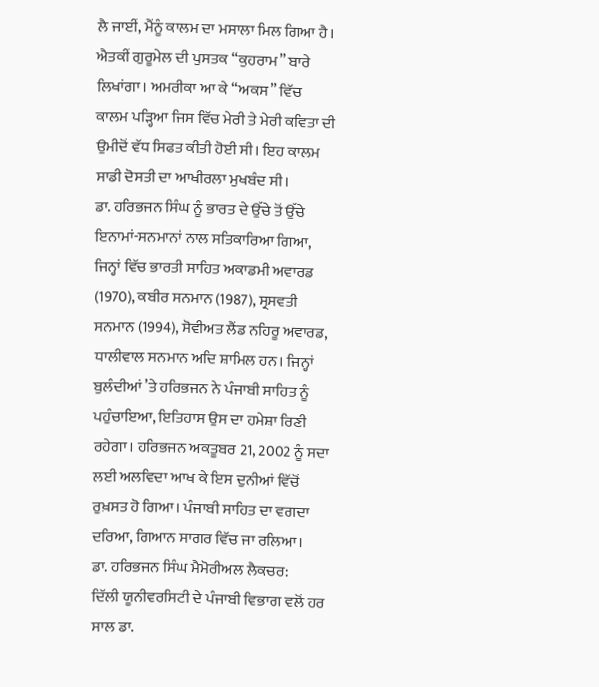ਲੈ ਜਾਈਂ, ਮੈਂਨੂੰ ਕਾਲਮ ਦਾ ਮਸਾਲਾ ਮਿਲ ਗਿਆ ਹੈ। ਐਤਕੀਂ ਗੁਰੂਮੇਲ ਦੀ ਪੁਸਤਕ “ਕੁਹਰਾਮ” ਬਾਰੇ ਲਿਖਾਂਗਾ। ਅਮਰੀਕਾ ਆ ਕੇ “ਅਕਸ” ਵਿੱਚ ਕਾਲਮ ਪੜ੍ਹਿਆ ਜਿਸ ਵਿੱਚ ਮੇਰੀ ਤੇ ਮੇਰੀ ਕਵਿਤਾ ਦੀ ਉਮੀਦੋਂ ਵੱਧ ਸਿਫਤ ਕੀਤੀ ਹੋਈ ਸੀ। ਇਹ ਕਾਲਮ ਸਾਡੀ ਦੋਸਤੀ ਦਾ ਆਖੀਰਲਾ ਮੁਖਬੰਦ ਸੀ।
ਡਾ. ਹਰਿਭਜਨ ਸਿੰਘ ਨੂੰ ਭਾਰਤ ਦੇ ਉੱਚੇ ਤੋਂ ਉੱਚੇ ਇਨਾਮਾਂ-ਸਨਮਾਨਾਂ ਨਾਲ ਸਤਿਕਾਰਿਆ ਗਿਆ, ਜਿਨ੍ਹਾਂ ਵਿੱਚ ਭਾਰਤੀ ਸਾਹਿਤ ਅਕਾਡਮੀ ਅਵਾਰਡ (1970), ਕਬੀਰ ਸਨਮਾਨ (1987), ਸ੍ਰਸਵਤੀ ਸਨਮਾਨ (1994), ਸੋਵੀਅਤ ਲੈਂਡ ਨਹਿਰੂ ਅਵਾਰਡ, ਧਾਲੀਵਾਲ ਸਨਮਾਨ ਅਦਿ ਸ਼ਾਮਿਲ ਹਨ। ਜਿਨ੍ਹਾਂ ਬੁਲੰਦੀਆਂ ’ਤੇ ਹਰਿਭਜਨ ਨੇ ਪੰਜਾਬੀ ਸਾਹਿਤ ਨੂੰ ਪਹੁੰਚਾਇਆ, ਇਤਿਹਾਸ ਉਸ ਦਾ ਹਮੇਸ਼ਾ ਰਿਣੀ ਰਹੇਗਾ। ਹਰਿਭਜਨ ਅਕਤੂਬਰ 21, 2002 ਨੂੰ ਸਦਾ ਲਈ ਅਲਵਿਦਾ ਆਖ ਕੇ ਇਸ ਦੁਨੀਆਂ ਵਿੱਚੋਂ ਰੁਖ਼ਸਤ ਹੋ ਗਿਆ। ਪੰਜਾਬੀ ਸਾਹਿਤ ਦਾ ਵਗਦਾ ਦਰਿਆ, ਗਿਆਨ ਸਾਗਰ ਵਿੱਚ ਜਾ ਰਲਿਆ।
ਡਾ. ਹਰਿਭਜਨ ਸਿੰਘ ਮੈਮੋਰੀਅਲ ਲੈਕਚਰ:
ਦਿੱਲੀ ਯੂਨੀਵਰਸਿਟੀ ਦੇ ਪੰਜਾਬੀ ਵਿਭਾਗ ਵਲੋਂ ਹਰ ਸਾਲ ਡਾ.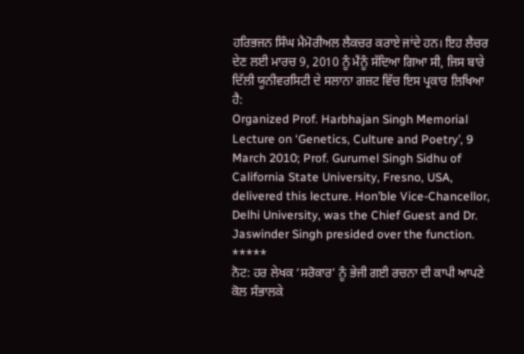ਹਰਿਭਜਨ ਸਿੰਘ ਮੈਮੋਰੀਅਲ ਲੈਕਚਰ ਕਰਾਏ ਜਾਂਦੇ ਹਨ। ਇਹ ਲੈਚਰ ਦੇਣ ਲਈ ਮਾਰਚ 9, 2010 ਨੂੰ ਮੈਂਨੂੰ ਸੱਦਿਆ ਗਿਆ ਸੀ, ਜਿਸ ਬਾਰੇ ਦਿੱਲੀ ਯੂਨੀਵਰਸਿਟੀ ਦੇ ਸਲਾਨਾ ਗਜ਼ਟ ਵਿੱਚ ਇਸ ਪ੍ਰਕਾਰ ਲਿਖਿਆ ਹੈ:
Organized Prof. Harbhajan Singh Memorial Lecture on ‘Genetics, Culture and Poetry’, 9 March 2010; Prof. Gurumel Singh Sidhu of California State University, Fresno, USA, delivered this lecture. Hon’ble Vice-Chancellor, Delhi University, was the Chief Guest and Dr. Jaswinder Singh presided over the function.
*****
ਨੋਟ: ਹਰ ਲੇਖਕ ‘ਸਰੋਕਾਰ’ ਨੂੰ ਭੇਜੀ ਗਈ ਰਚਨਾ ਦੀ ਕਾਪੀ ਆਪਣੇ ਕੋਲ ਸੰਭਾਲਕੇ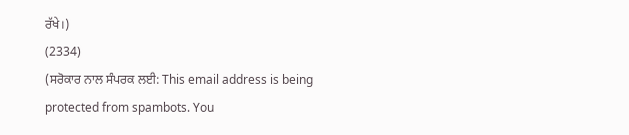ਰੱਖੇ।)
(2334)
(ਸਰੋਕਾਰ ਨਾਲ ਸੰਪਰਕ ਲਈ: This email address is being protected from spambots. You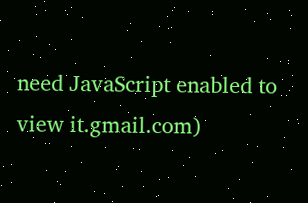need JavaScript enabled to view it.gmail.com)